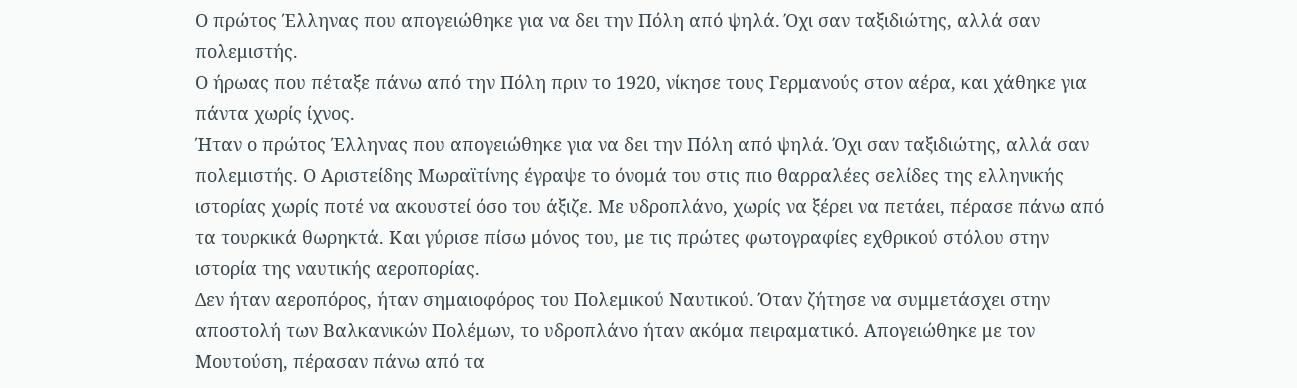Ο πρώτος Έλληνας που απογειώθηκε για να δει την Πόλη από ψηλά. Όχι σαν ταξιδιώτης, αλλά σαν πολεμιστής.
Ο ήρωας που πέταξε πάνω από την Πόλη πριν το 1920, νίκησε τους Γερμανούς στον αέρα, και χάθηκε για πάντα χωρίς ίχνος.
Ήταν ο πρώτος Έλληνας που απογειώθηκε για να δει την Πόλη από ψηλά. Όχι σαν ταξιδιώτης, αλλά σαν πολεμιστής. Ο Αριστείδης Μωραϊτίνης έγραψε το όνομά του στις πιο θαρραλέες σελίδες της ελληνικής ιστορίας χωρίς ποτέ να ακουστεί όσο του άξιζε. Με υδροπλάνο, χωρίς να ξέρει να πετάει, πέρασε πάνω από τα τουρκικά θωρηκτά. Και γύρισε πίσω μόνος του, με τις πρώτες φωτογραφίες εχθρικού στόλου στην ιστορία της ναυτικής αεροπορίας.
Δεν ήταν αεροπόρος, ήταν σημαιοφόρος του Πολεμικού Ναυτικού. Όταν ζήτησε να συμμετάσχει στην αποστολή των Βαλκανικών Πολέμων, το υδροπλάνο ήταν ακόμα πειραματικό. Απογειώθηκε με τον Μουτούση, πέρασαν πάνω από τα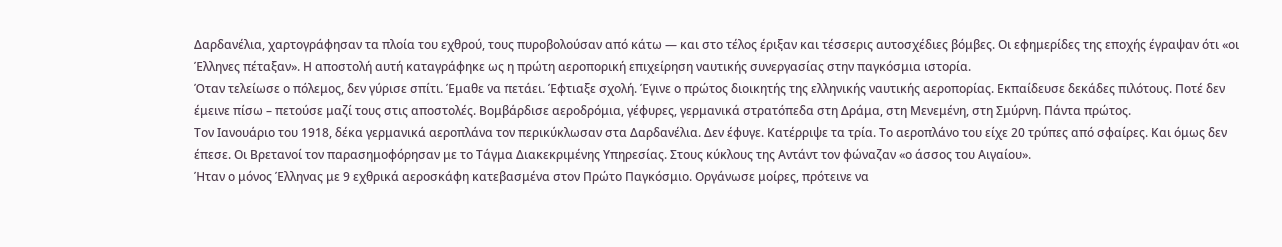Δαρδανέλια, χαρτογράφησαν τα πλοία του εχθρού, τους πυροβολούσαν από κάτω — και στο τέλος έριξαν και τέσσερις αυτοσχέδιες βόμβες. Οι εφημερίδες της εποχής έγραψαν ότι «οι Έλληνες πέταξαν». Η αποστολή αυτή καταγράφηκε ως η πρώτη αεροπορική επιχείρηση ναυτικής συνεργασίας στην παγκόσμια ιστορία.
Όταν τελείωσε ο πόλεμος, δεν γύρισε σπίτι. Έμαθε να πετάει. Έφτιαξε σχολή. Έγινε ο πρώτος διοικητής της ελληνικής ναυτικής αεροπορίας. Εκπαίδευσε δεκάδες πιλότους. Ποτέ δεν έμεινε πίσω – πετούσε μαζί τους στις αποστολές. Βομβάρδισε αεροδρόμια, γέφυρες, γερμανικά στρατόπεδα στη Δράμα, στη Μενεμένη, στη Σμύρνη. Πάντα πρώτος.
Τον Ιανουάριο του 1918, δέκα γερμανικά αεροπλάνα τον περικύκλωσαν στα Δαρδανέλια. Δεν έφυγε. Κατέρριψε τα τρία. Το αεροπλάνο του είχε 20 τρύπες από σφαίρες. Και όμως δεν έπεσε. Οι Βρετανοί τον παρασημοφόρησαν με το Τάγμα Διακεκριμένης Υπηρεσίας. Στους κύκλους της Αντάντ τον φώναζαν «ο άσσος του Αιγαίου».
Ήταν ο μόνος Έλληνας με 9 εχθρικά αεροσκάφη κατεβασμένα στον Πρώτο Παγκόσμιο. Οργάνωσε μοίρες, πρότεινε να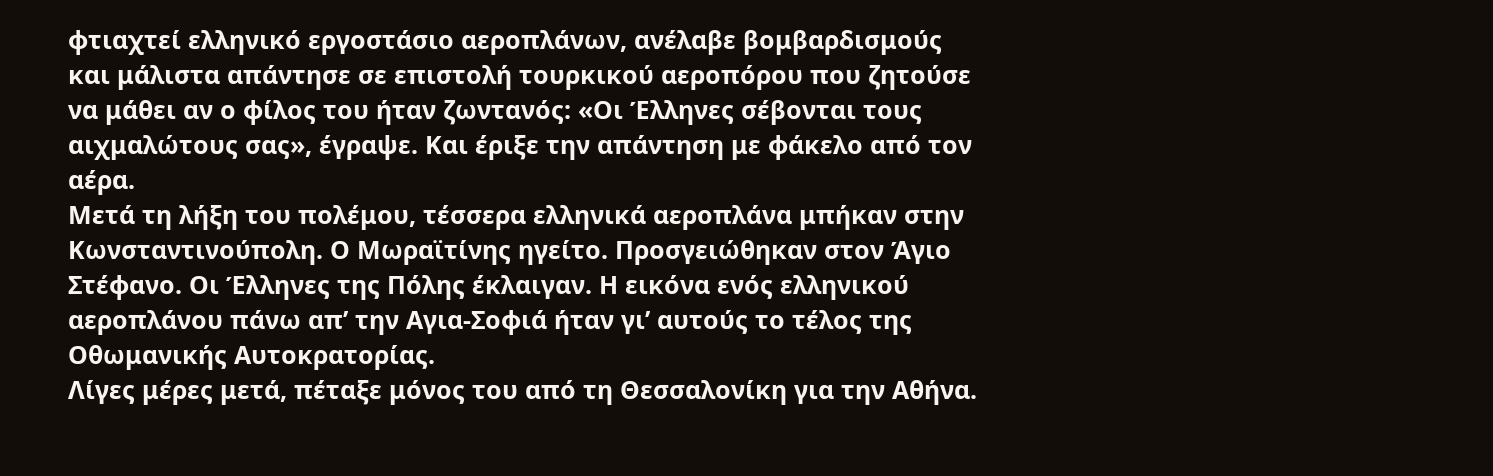φτιαχτεί ελληνικό εργοστάσιο αεροπλάνων, ανέλαβε βομβαρδισμούς και μάλιστα απάντησε σε επιστολή τουρκικού αεροπόρου που ζητούσε να μάθει αν ο φίλος του ήταν ζωντανός: «Οι Έλληνες σέβονται τους αιχμαλώτους σας», έγραψε. Και έριξε την απάντηση με φάκελο από τον αέρα.
Μετά τη λήξη του πολέμου, τέσσερα ελληνικά αεροπλάνα μπήκαν στην Κωνσταντινούπολη. Ο Μωραϊτίνης ηγείτο. Προσγειώθηκαν στον Άγιο Στέφανο. Οι Έλληνες της Πόλης έκλαιγαν. Η εικόνα ενός ελληνικού αεροπλάνου πάνω απ’ την Αγια-Σοφιά ήταν γι’ αυτούς το τέλος της Οθωμανικής Αυτοκρατορίας.
Λίγες μέρες μετά, πέταξε μόνος του από τη Θεσσαλονίκη για την Αθήνα.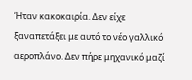Ήταν κακοκαιρία. Δεν είχε ξαναπετάξει με αυτό το νέο γαλλικό αεροπλάνο. Δεν πήρε μηχανικό μαζί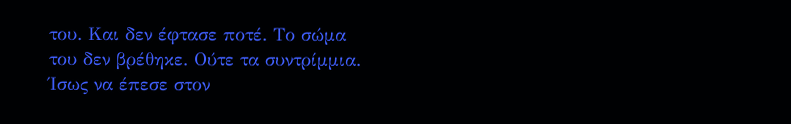του. Και δεν έφτασε ποτέ. Το σώμα του δεν βρέθηκε. Ούτε τα συντρίμμια. Ίσως να έπεσε στον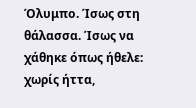Όλυμπο. Ίσως στη θάλασσα. Ίσως να χάθηκε όπως ήθελε: χωρίς ήττα,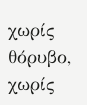χωρίς θόρυβο, χωρίς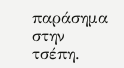παράσημα στην τσέπη.